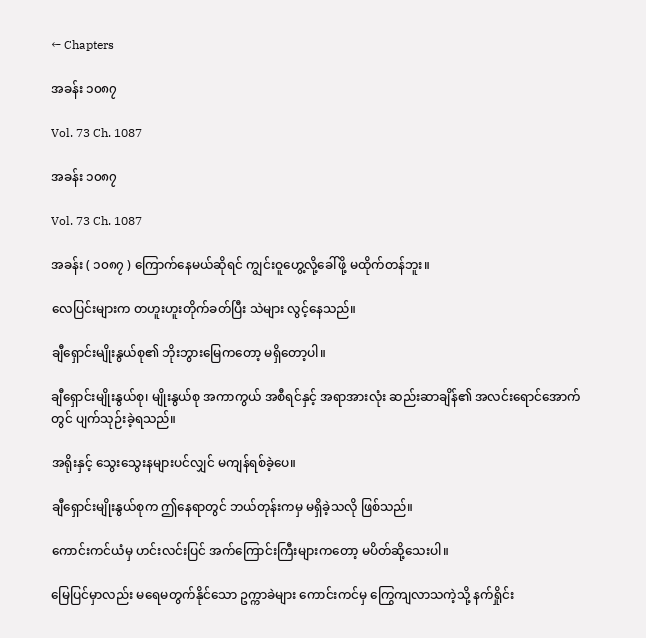← Chapters

အခန်း ၁၀၈၇

Vol. 73 Ch. 1087

အခန်း ၁၀၈၇

Vol. 73 Ch. 1087

အခန်း ( ၁၀၈၇ ) ကြောက်နေမယ်ဆိုရင် ကျွင်းဝူဟွေ့လို့ခေါ်ဖို့ မထိုက်တန်ဘူး။

လေပြင်းများက တဟူးဟူးတိုက်ခတ်ပြီး သဲများ လွင့်နေသည်။

ချီရှောင်းမျိုးနွယ်စု၏ ဘိုးဘွားမြေကတော့ မရှိတော့ပါ။

ချီရှောင်းမျိုးနွယ်စု၊ မျိုးနွယ်စု အကာကွယ် အစီရင်နှင့် အရာအားလုံး ဆည်းဆာချိန်၏ အလင်းရောင်အောက်တွင် ပျက်သုဉ်းခဲ့ရသည်။

အရိုးနှင့် သွေးသွေးနများပင်လျှင် မကျန်ရစ်ခဲ့ပေ။

ချီရှောင်းမျိုးနွယ်စုက ဤနေရာတွင် ဘယ်တုန်းကမှ မရှိခဲ့သလို ဖြစ်သည်။

ကောင်းကင်ယံမှ ဟင်းလင်းပြင် အက်ကြောင်းကြီးများကတော့ မပိတ်ဆို့သေးပါ။

မြေပြင်မှာလည်း မရေမတွက်နိုင်သော ဥက္ကာခဲများ ကောင်းကင်မှ ကြွေကျလာသကဲ့သို့ နက်ရှိုင်း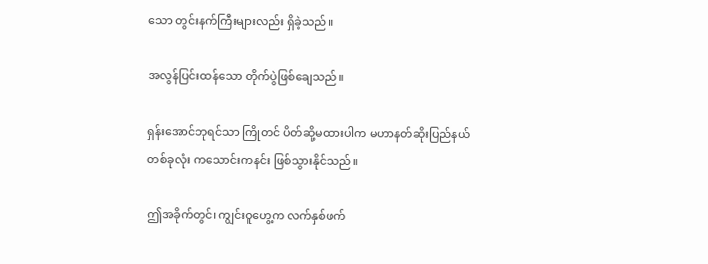သော တွင်းနက်ကြီးများလည်း ရှိခဲ့သည်။

အလွန်ပြင်းထန်သော တိုက်ပွဲဖြစ်ချေသည်။

ရှန်းအောင်ဘုရင်သာ ကြိုတင် ပိတ်ဆို့မထားပါက မဟာနတ်ဆိုးပြည်နယ်တစ်ခုလုံး ကသောင်းကနင်း ဖြစ်သွားနိုင်သည်။

ဤအခိုက်တွင်၊ ကျွင်းဝူဟွေ့က လက်နှစ်ဖက်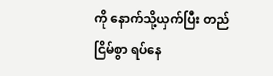ကို နောက်သို့ယှက်ပြီး တည်ငြိမ်စွာ ရပ်နေ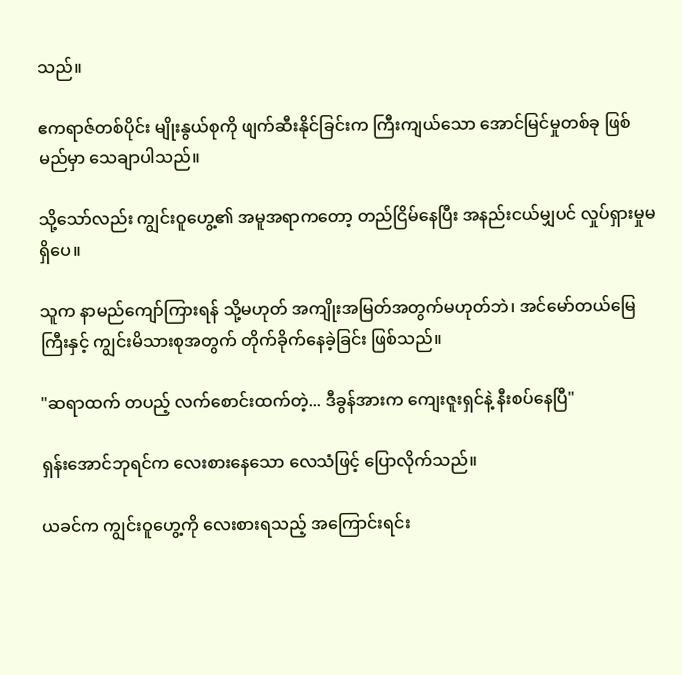သည်။

ဧကရာဇ်တစ်ပိုင်း မျိုးနွယ်စုကို ဖျက်ဆီးနိုင်ခြင်းက ကြီးကျယ်သော အောင်မြင်မှုတစ်ခု ဖြစ်မည်မှာ သေချာပါသည်။

သို့သော်လည်း ကျွင်းဝူဟွေ့၏ အမူအရာကတော့ တည်ငြိမ်နေပြီး အနည်းငယ်မျှပင် လှုပ်ရှားမှုမရှိပေ။

သူက နာမည်ကျော်ကြားရန် သို့မဟုတ် အကျိုးအမြတ်အတွက်မဟုတ်ဘဲ၊ အင်မော်တယ်မြေကြီးနှင့် ကျွင်းမိသားစုအတွက် တိုက်ခိုက်နေခဲ့ခြင်း ဖြစ်သည်။

"ဆရာထက် တပည့် လက်စောင်းထက်တဲ့... ဒီခွန်အားက ကျေးဇူးရှင်နဲ့ နီးစပ်နေပြီ"

ရှန်းအောင်ဘုရင်က လေးစားနေသော လေသံဖြင့် ပြောလိုက်သည်။

ယခင်က ကျွင်းဝူဟွေ့ကို လေးစားရသည့် အကြောင်းရင်း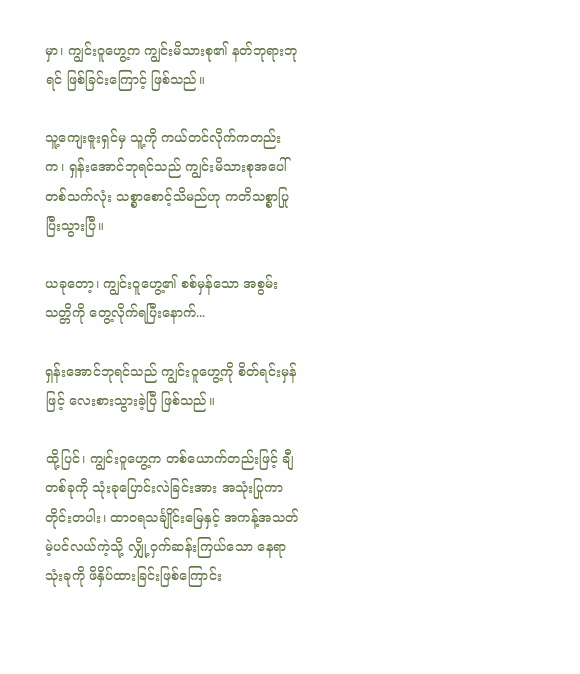မှာ၊ ကျွင်းဝူဟွေ့က ကျွင်းမိသားစု၏ နတ်ဘုရားဘုရင် ဖြစ်ခြင်းကြောင့် ဖြစ်သည်။

သူ့ကျေးဇူးရှင်မှ သူ့ကို ကယ်တင်လိုက်ကတည်းက၊ ရှန်းအောင်ဘုရင်သည် ကျွင်းမိသားစုအပေါ် တစ်သက်လုံး သစ္စာစောင့်သိမည်ဟု ကတိသစ္စာပြုပြီးသွားပြီ။

ယခုတော့၊ ကျွင်းဝူဟွေ့၏ စစ်မှန်သော အစွမ်းသတ္တိကို တွေ့လိုက်ရပြီးနောက်...

ရှန်းအောင်ဘုရင်သည် ကျွင်းဝူဟွေ့ကို စိတ်ရင်းမှန်ဖြင့် လေးစားသွားခဲ့ပြီ ဖြစ်သည်။

ထို့ပြင်၊ ကျွင်းဝူဟွေ့က တစ်ယောက်တည်းဖြင့် ချီတစ်ခုကို သုံးခုပြောင်းလဲခြင်းအား အသုံးပြုကာ တိုင်းတပါး၊ ထာဝရသင်္ချိုင်းမြေနှင့် အကန့်အသတ်မဲ့ပင်လယ်ကဲ့သို့ လျှို့ဝှက်ဆန်းကြယ်သော နေရာသုံးခုကို ဖိနှိပ်ထားခြင်းဖြစ်ကြောင်း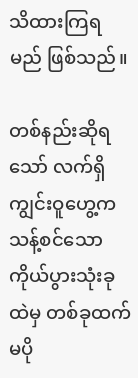သိထားကြရမည် ဖြစ်သည်။

တစ်နည်းဆိုရသော် လက်ရှိ ကျွင်းဝူဟွေ့က သန့်စင်သော ကိုယ်ပွားသုံးခုထဲမှ တစ်ခုထက် မပို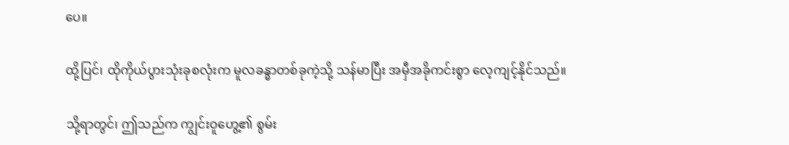ပေ။

ထို့ပြင်၊ ထိုကိုယ်ပွားသုံးခုစလုံးက မူလခန္ဓာတစ်ခုကဲ့သို့ သန်မာပြီး အမှီအခိုကင်းစွာ လေ့ကျင့်နိုင်သည်။

သို့ရာတွင်၊ ဤသည်က ကျွင်းဝူဟွေ့၏ စွမ်း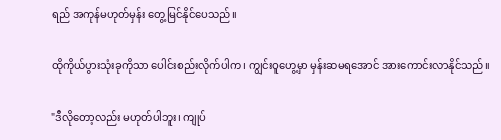ရည် အကုန်မဟုတ်မှန်း တွေ့မြင်နိုင်ပေသည်။

ထိုကိုယ်ပွားသုံးခုကိုသာ ပေါင်းစည်းလိုက်ပါက၊ ကျွင်းဝူဟွေ့မှာ မှန်းဆမရအောင် အားကောင်းလာနိုင်သည်။

"ဒီလိုတော့လည်း မဟုတ်ပါဘူး၊ ကျုပ်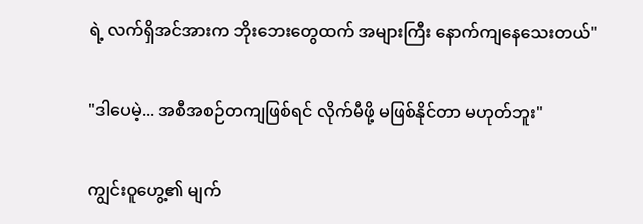ရဲ့ လက်ရှိအင်အားက ဘိုးဘေးတွေထက် အများကြီး နောက်ကျနေသေးတယ်"

"ဒါပေမဲ့... အစီအစဉ်တကျဖြစ်ရင် လိုက်မီဖို့ မဖြစ်နိုင်တာ မဟုတ်ဘူး"

ကျွင်းဝူဟွေ့၏ မျက်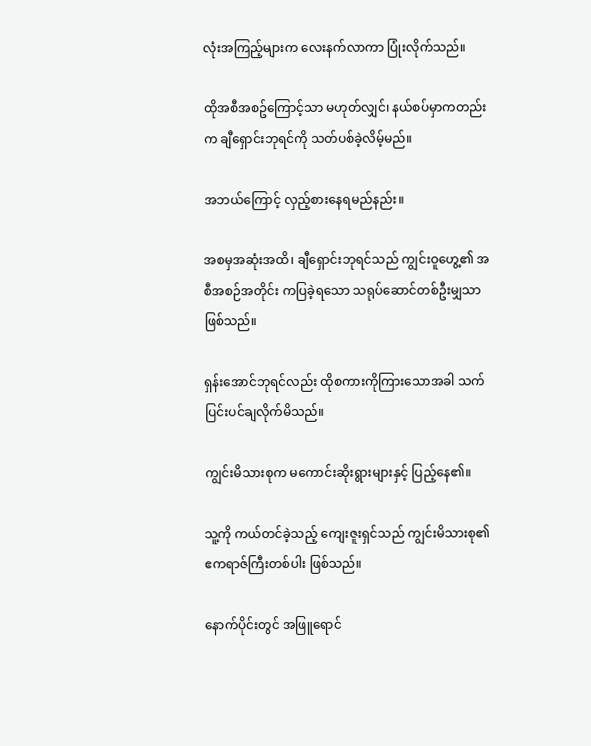လုံးအကြည့်များက လေးနက်လာကာ ပြုံးလိုက်သည်။

ထိုအစီအစဥ်ကြောင့်သာ မဟုတ်လျှင်၊ နယ်စပ်မှာကတည်းက ချီရှောင်းဘုရင်ကို သတ်ပစ်ခဲ့လိမ့်မည်။

အဘယ်ကြောင့် လှည့်စားနေရမည်နည်း။

အစမှအဆုံးအထိ၊ ချီရှောင်းဘုရင်သည် ကျွင်းဝူဟွေ့၏ အစီအစဉ်အတိုင်း ကပြခဲ့ရသော သရုပ်ဆောင်တစ်ဦးမျှသာ ဖြစ်သည်။

ရှန်းအောင်ဘုရင်လည်း ထိုစကားကိုကြားသောအခါ သက်ပြင်းပင်ချလိုက်မိသည်။

ကျွင်းမိသားစုက မကောင်းဆိုးရွားများနှင့် ပြည့်နေ၏။

သူ့ကို ကယ်တင်ခဲ့သည့် ကျေးဇူးရှင်သည် ကျွင်းမိသားစု၏ ဧကရာဇ်ကြီးတစ်ပါး ဖြစ်သည်။

နောက်ပိုင်းတွင် အဖြူရောင်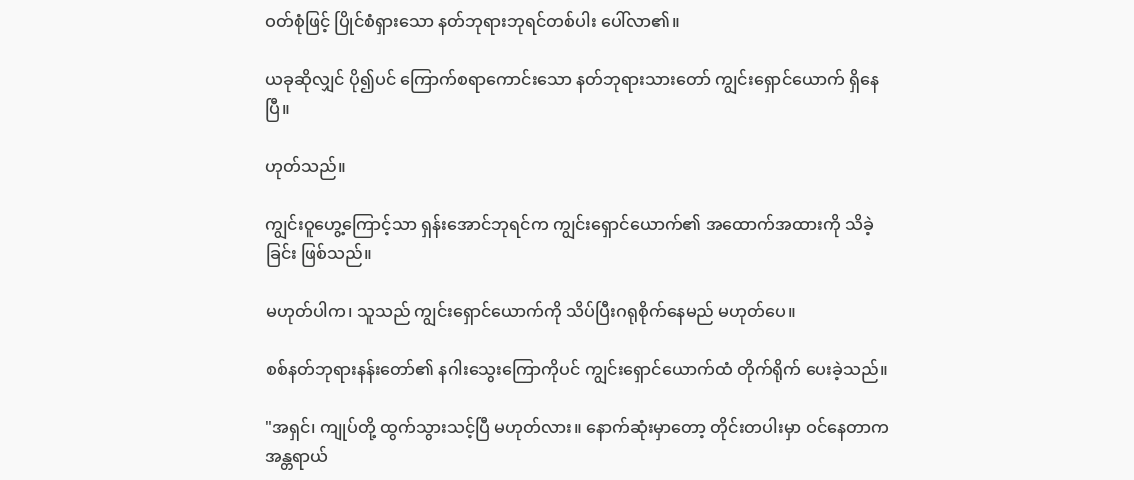ဝတ်စုံဖြင့် ပြိုင်စံရှားသော နတ်ဘုရားဘုရင်တစ်ပါး ပေါ်လာ၏။

ယခုဆိုလျှင် ပို၍ပင် ကြောက်စရာကောင်းသော နတ်ဘုရားသားတော် ကျွင်းရှောင်ယောက် ရှိနေပြီ။

ဟုတ်သည်။

ကျွင်းဝူဟွေ့ကြောင့်သာ ရှန်းအောင်ဘုရင်က ကျွင်းရှောင်ယောက်၏ အထောက်အထားကို သိခဲ့ခြင်း ဖြစ်သည်။

မဟုတ်ပါက၊ သူသည် ကျွင်းရှောင်ယောက်ကို သိပ်ပြီးဂရုစိုက်နေမည် မဟုတ်ပေ။

စစ်နတ်ဘုရားနန်းတော်၏ နဂါးသွေးကြောကိုပင် ကျွင်းရှောင်ယောက်ထံ တိုက်ရိုက် ပေးခဲ့သည်။

"အရှင်၊ ကျုပ်တို့ ထွက်သွားသင့်ပြီ မဟုတ်လား။ နောက်ဆုံးမှာတော့ တိုင်းတပါးမှာ ဝင်နေတာက အန္တရာယ်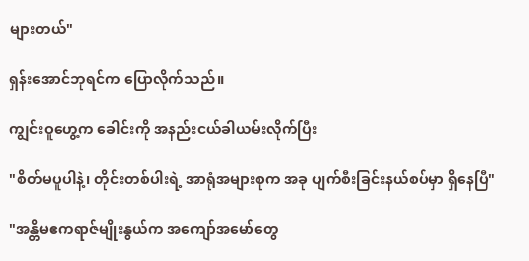များတယ်"

ရှန်းအောင်ဘုရင်က ပြောလိုက်သည်။

ကျွင်းဝူဟွေ့က ခေါင်းကို အနည်းငယ်ခါယမ်းလိုက်ပြီး

"စိတ်မပူပါနဲ့၊ တိုင်းတစ်ပါးရဲ့ အာရုံအများစုက အခု ပျက်စီးခြင်းနယ်စပ်မှာ ရှိနေပြီ"

"အန္တိမဧကရာဇ်မျိုးနွယ်က အကျော်အမော်တွေ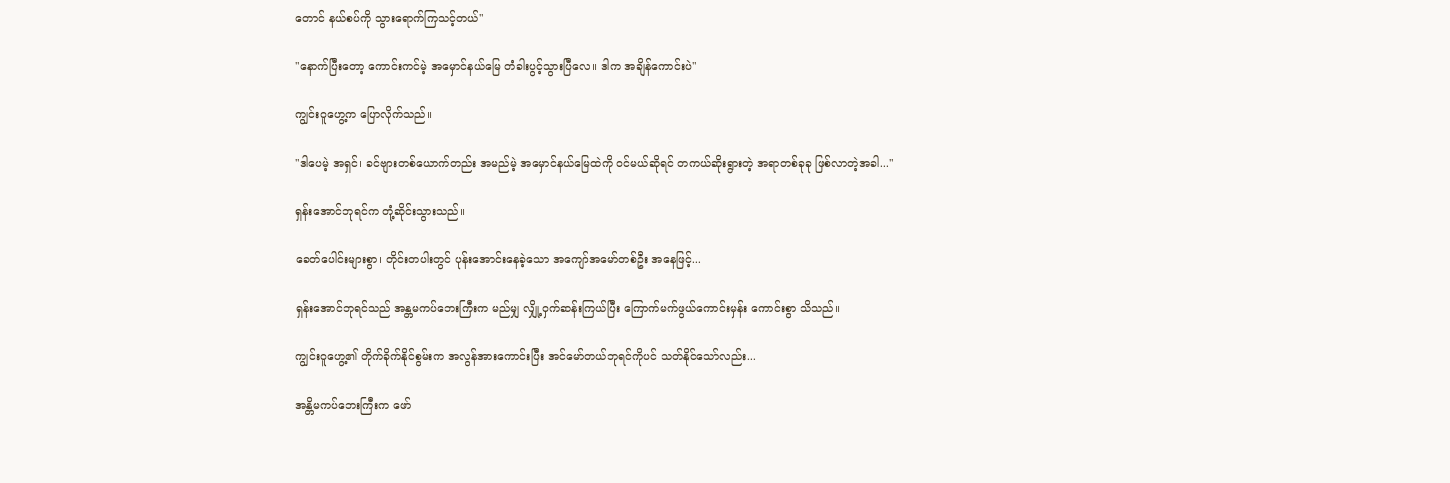တောင် နယ်စပ်ကို သွားရောက်ကြသင့်တယ်"

"နောက်ပြီးတော့ ကောင်းကင်မဲ့ အမှောင်နယ်မြေ တံခါးပွင့်သွားပြီလေ။ ဒါက အချိန်ကောင်းပဲ"

ကျွင်းဝူဟွေ့က ပြောလိုက်သည်။

"ဒါပေမဲ့ အရှင်၊ ခင်ဗျားတစ်ယောက်တည်း အမည်မဲ့ အမှောင်နယ်မြေထဲကို ဝင်မယ်ဆိုရင် တကယ်ဆိုးရွားတဲ့ အရာတစ်ခုခု ဖြစ်လာတဲ့အခါ..."

ရှန်းအောင်ဘုရင်က တုံ့ဆိုင်းသွားသည်။

ခေတ်ပေါင်းများစွာ၊ တိုင်းတပါးတွင် ပုန်းအောင်းနေခဲ့သော အကျော်အမော်တစ်ဦး အနေဖြင့်...

ရှန်းအောင်ဘုရင်သည် အန္တမကပ်ဘေးကြီးက မည်မျှ လျှို့ဝှက်ဆန်းကြယ်ပြီး ကြောက်မက်ဖွယ်ကောင်းမှန်း ကောင်းစွာ သိသည်။

ကျွင်းဝူဟွေ့၏ တိုက်ခိုက်နိုင်စွမ်းက အလွန်အားကောင်းပြီး အင်မော်တယ်ဘုရင်ကိုပင် သတ်နိုင်သော်လည်း...

အန္တိမကပ်ဘေးကြီးက ဖော်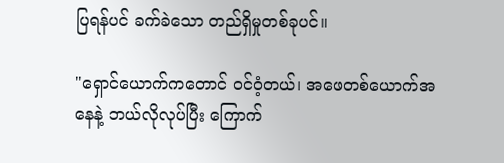ပြရန်ပင် ခက်ခဲသော တည်ရှိမှုတစ်ခုပင်။

"ရှောင်ယောက်ကတောင် ဝင်ဝံ့တယ်၊ အဖေတစ်ယောက်အနေနဲ့ ဘယ်လိုလုပ်ပြီး ကြောက်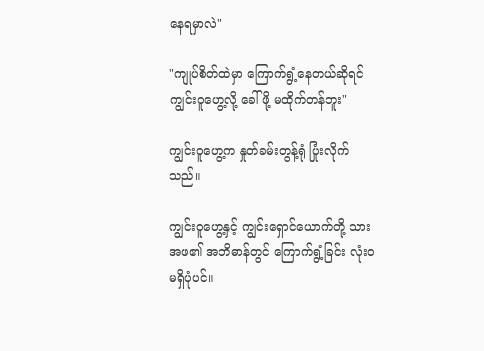နေရမှာလဲ"

"ကျုပ်စိတ်ထဲမှာ ကြောက်ရွံ့နေတယ်ဆိုရင် ကျွင်းဝူဟွေ့လို့ ခေါ်ဖို့ မထိုက်တန်ဘူး"

ကျွင်းဝူဟွေ့က နှုတ်ခမ်းတွန့်ရုံ ပြုံးလိုက်သည်။

ကျွင်းဝူဟွေ့နှင့် ကျွင်းရှောင်ယောက်တို့ သားအဖ၏ အဘိဓာန်တွင် ကြောက်ရွံ့ခြင်း လုံးဝ မရှိပုံပင်။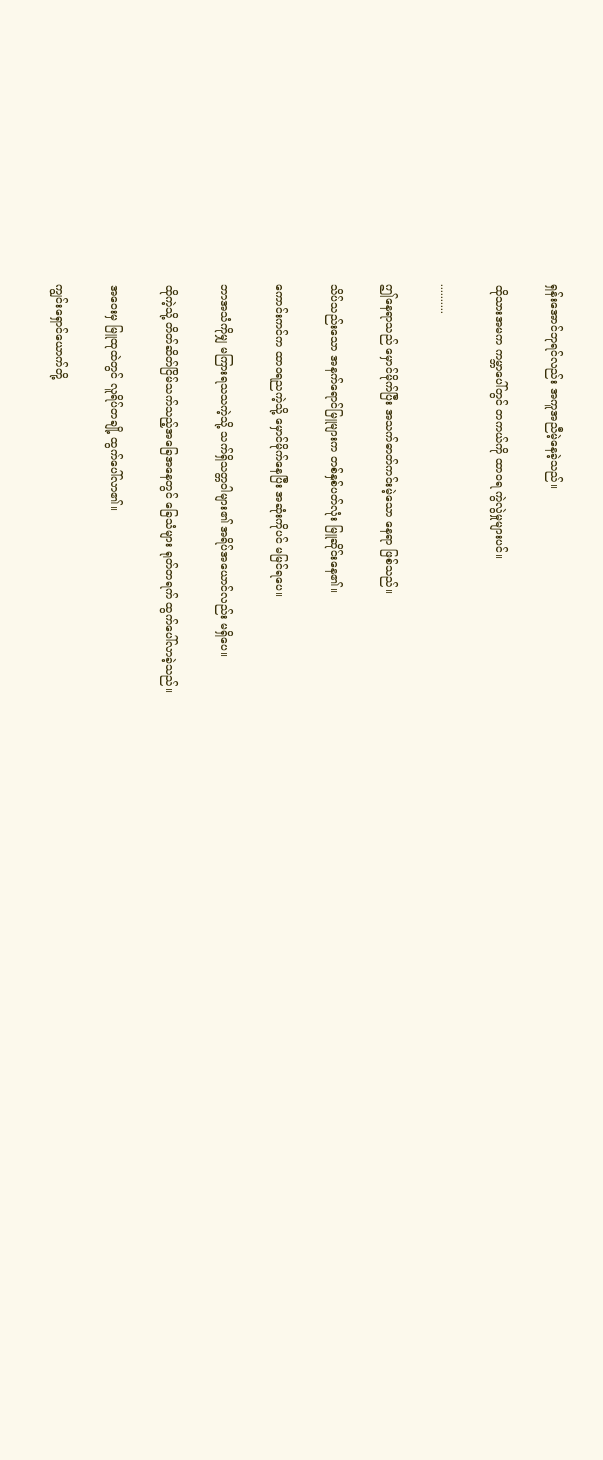ရှန်းအောင်ဘုရင်လည်း အကူအညီမဲ့နေခဲ့သည်။

ထိုသားအမက ကမ္ဘာပေါ်တွင် တကယ်ကို ထာဝရ ကွဲလွဲမှုများပင်။

..........

ဤနေရာသည် မှောင်မိုက်ပြီး အသက်ဓာတ်ကင်းမဲ့သော နေရာ ဖြစ်သည်။

သိပ်သည်းသော အနက်ရောင်မြူများက တစ်နှစ်ပတ်လုံး မြူဆိုင်းနေ၏။

ကောင်းကင်က ထာဝရညကဲ့သို့ မှောင်မိုက်နေပြီး အဆုံးကိုပင် မမြင်ရပေ။

ဘာအသံကိုမျှ မကြားရသသကဲ့သို့ သက်ရှိသတ္တဝါများ၏ အရိပ်အယောင်လည်း မရှိပေ။

ထိုကဲ့သို့ တိတ်ဆိတ်ငြိမ်သက်သည့်အခြေအနေတွင် ခြေသံများ ရုတ်တရက် ထွက်ပေါ်လာခဲ့သည်။

အဝေးမှ မြူထုထဲတွင် လူရိပ်တချို့ ထွက်ပေါ်လာ၏။

ကျွင်းရှောင်ယောက်တို့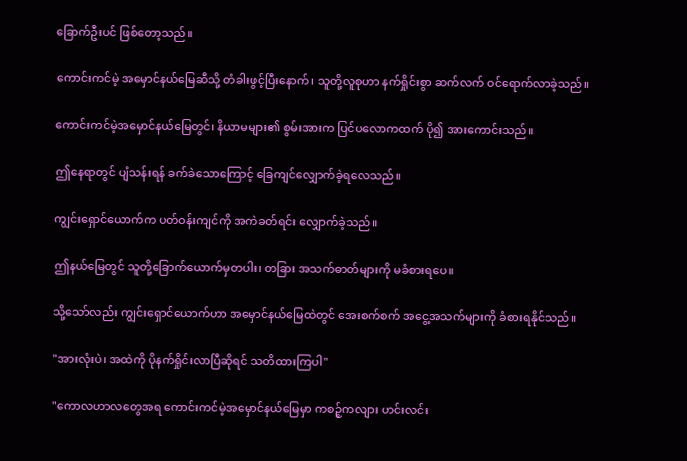ခြောက်ဦးပင် ဖြစ်တော့သည်။

ကောင်းကင်မဲ့ အမှောင်နယ်မြေဆီသို့ တံခါးဖွင့်ပြီးနောက်၊ သူတို့လူစုဟာ နက်ရှိုင်းစွာ ဆက်လက် ဝင်ရောက်လာခဲ့သည်။

ကောင်းကင်မဲ့အမှောင်နယ်မြေတွင်၊ နိယာမများ၏ စွမ်းအားက ပြင်ပလောကထက် ပို၍ အားကောင်းသည်။

ဤနေရာတွင် ပျံသန်းရန် ခက်ခဲသောကြောင့် ခြေကျင်လျှောက်ခဲ့ရလေသည်။

ကျွင်းရှောင်ယောက်က ပတ်ဝန်းကျင်ကို အကဲခတ်ရင်း လျှောက်ခဲ့သည်။

ဤနယ်မြေတွင် သူတို့ခြောက်ယောက်မှတပါး၊ တခြား အသက်ဓာတ်များကို မခံစားရပေ။

သို့သော်လည်း ကျွင်းရှောင်ယောက်ဟာ အမှောင်နယ်မြေထဲတွင် အေးစက်စက် အငွေ့အသက်များကို ခံစားရနိုင်သည်။

"အားလုံးပဲ၊ အထဲကို ပိုနက်ရှိုင်းလာပြီဆိုရင် သတိထားကြပါ"

"ကောလဟာလတွေအရ ကောင်းကင်မဲ့အမှောင်နယ်မြေမှာ ကစဉ့်ကလျား ဟင်းလင်း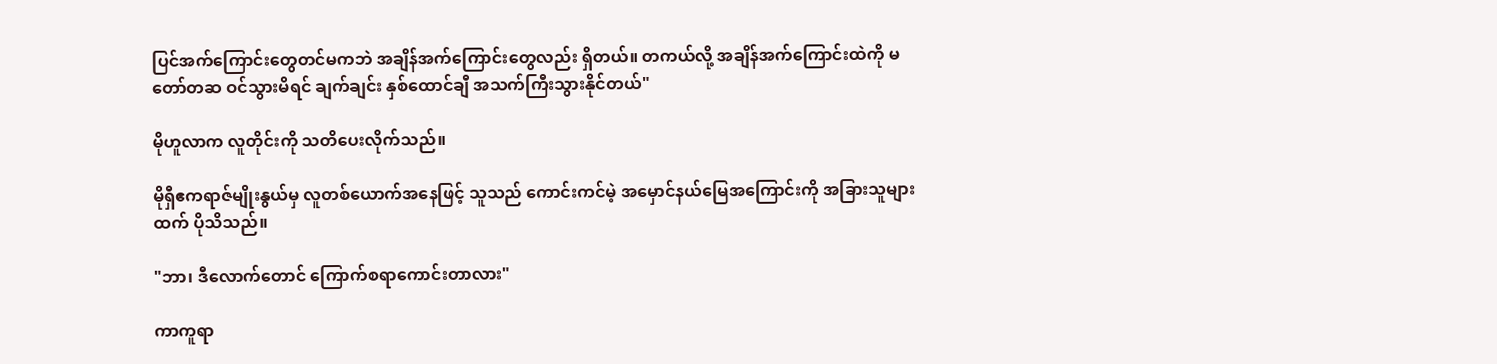ပြင်အက်ကြောင်းတွေတင်မကဘဲ အချိန်အက်ကြောင်းတွေလည်း ရှိတယ်။ တကယ်လို့ အချိန်အက်ကြောင်းထဲကို မတော်တဆ ဝင်သွားမိရင် ချက်ချင်း နှစ်ထောင်ချီ အသက်ကြီးသွားနိုင်တယ်"

မိုဟူလာက လူတိုင်းကို သတိပေးလိုက်သည်။

မိုရှီဧကရာဇ်မျိုးနွယ်မှ လူတစ်ယောက်အနေဖြင့် သူသည် ကောင်းကင်မဲ့ အမှောင်နယ်မြေအကြောင်းကို အခြားသူများထက် ပိုသိသည်။

"ဘာ၊ ဒီလောက်တောင် ကြောက်စရာကောင်းတာလား"

ကာကူရာ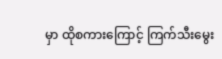မှာ ထိုစကားကြောင့် ကြက်သီးမွေး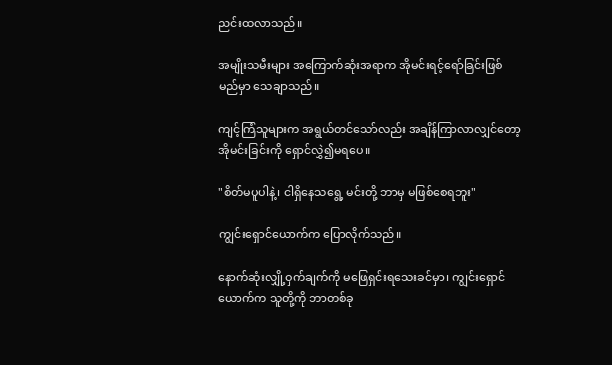ညင်းထလာသည်။

အမျိုးသမီးများ အကြောက်ဆုံးအရာက အိုမင်းရင့်ရော်ခြင်းဖြစ်မည်မှာ သေချာသည်။

ကျင့်ကြံသူများက အရွယ်တင်သော်လည်း အချိန်ကြာလာလျှင်တော့ အိုမင်းခြင်းကို ရှောင်လွှဲ၍မရပေ။

"စိတ်မပူပါနဲ့၊ ငါရှိနေသရွေ့ မင်းတို့ ဘာမှ မဖြစ်စေရဘူး"

ကျွင်းရှောင်ယောက်က‌ ပြောလိုက်သည်။

နောက်ဆုံးလျှို့ဝှက်ချက်ကို မဖြေရှင်းရသေးခင်မှာ၊ ကျွင်းရှောင်ယောက်က သူတို့ကို ဘာတစ်ခု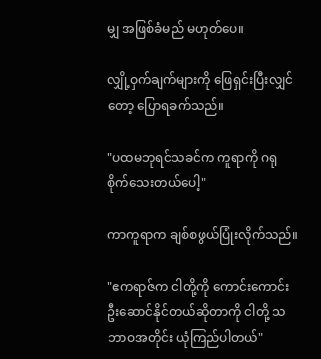မျှ အဖြစ်ခံမည် မဟုတ်ပေ။

လျှို့ဝှက်ချက်များကို ဖြေရှင်းပြီးလျှင်တော့ ပြောရခက်သည်။

"ပထမဘုရင်သခင်က ကူရာကို ဂရုစိုက်သေးတယ်ပေါ့"

ကာကူရာက ချစ်စဖွယ်ပြုံးလိုက်သည်။

"ဧကရာဇ်က ငါတို့ကို ကောင်းကောင်းဦးဆောင်နိုင်တယ်ဆိုတာကို ငါတို့ သဘာဝအတိုင်း ယုံကြည်ပါတယ်"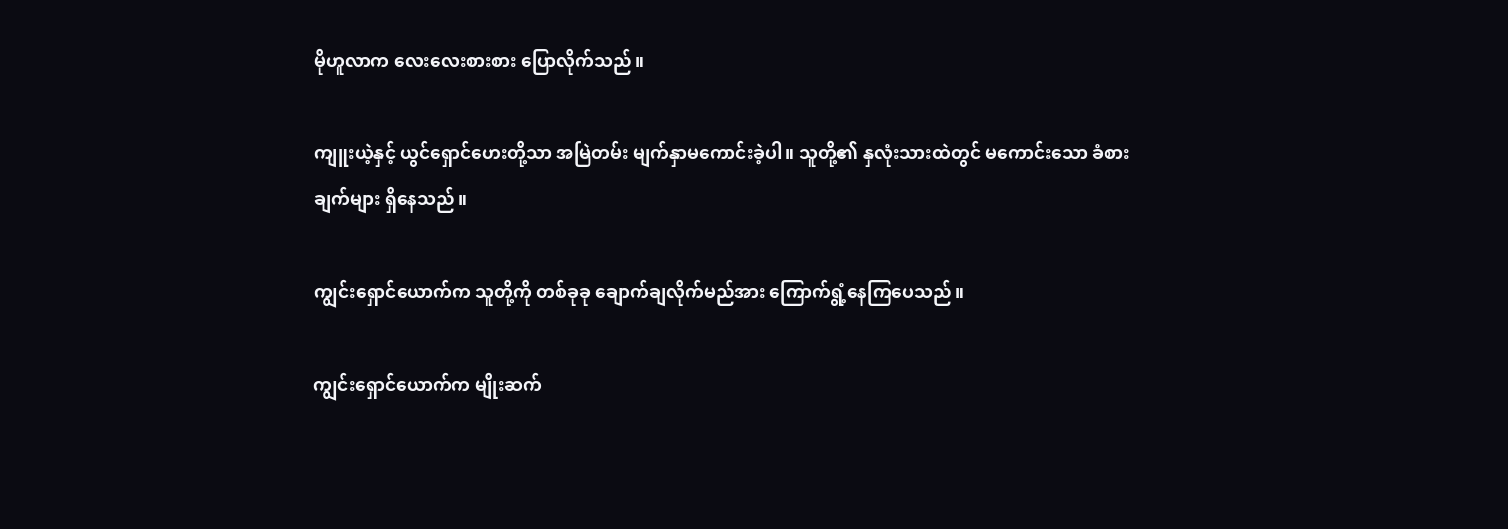မိုဟူလာက လေးလေးစားစား ပြောလိုက်သည်။

ကျူးယဲ့နှင့် ယွင်ရှောင်ဟေးတို့သာ အမြဲတမ်း မျက်နှာမကောင်းခဲ့ပါ။ သူတို့၏ နှလုံးသားထဲတွင် မကောင်းသော ခံစားချက်များ ရှိနေသည်။

ကျွင်းရှောင်ယောက်က သူတို့ကို တစ်ခုခု ချောက်ချလိုက်မည်အား ကြောက်ရွံ့နေကြပေသည်။

ကျွင်းရှောင်ယောက်က မျိုးဆက်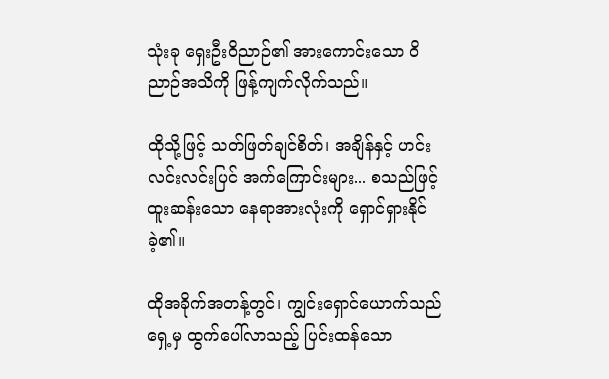သုံးခု ရှေးဦးဝိညာဉ်၏ အားကောင်းသော ဝိညာဉ်အသိကို ဖြန့်ကျက်လိုက်သည်။

ထိုသို့ဖြင့် သတ်ဖြတ်ချင်စိတ်၊ အချိန်နှင့် ဟင်းလင်းလင်းပြင် အက်ကြောင်းများ... စသည်ဖြင့် ထူးဆန်းသော နေရာအားလုံးကို ရှောင်ရှားနိုင်ခဲ့၏။

ထိုအခိုက်အတန့်တွင်၊ ကျွင်းရှောင်ယောက်သည် ရှေ့မှ ထွက်ပေါ်လာသည့် ပြင်းထန်သော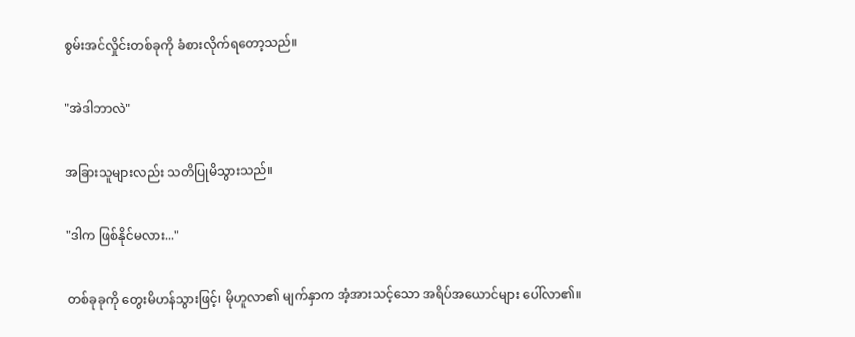စွမ်းအင်လှိုင်းတစ်ခုကို ခံစားလိုက်ရတော့သည်။

"အဲဒါဘာလဲ"

အခြားသူများလည်း သတိပြုမိသွားသည်။

"ဒါက ဖြစ်နိုင်မလား..."

တစ်ခုခုကို တွေးမိဟန်သွားဖြင့်၊ မိုဟူလာ၏ မျက်နှာက အံ့အားသင့်သော အရိပ်အယောင်များ ပေါ်လာ၏။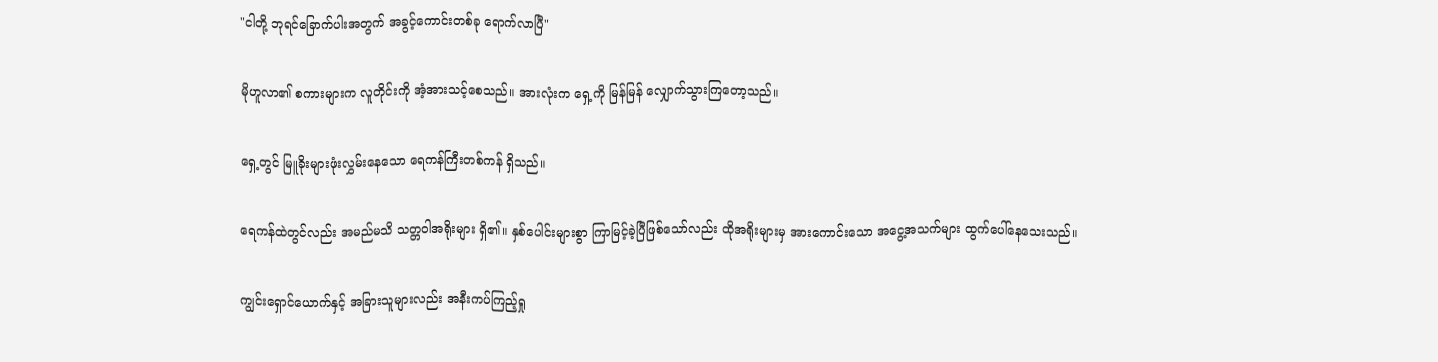"ငါတို့ ဘုရင်‌ခြောက်ပါးအတွက် အခွင့်ကောင်းတစ်ခု ရောက်လာပြီ"

မိုဟူလာ၏ စကားများက လူတိုင်းကို အံ့အားသင့်စေသည်။ အားလုံးက ရှေ့ကို မြန်မြန် လျှောက်သွားကြတော့သည်။

ရှေ့တွင် မြူခိုးများဖုံးလွှမ်းနေသော ရေကန်ကြီးတစ်ကန် ရှိသည်။

ရေကန်ထဲတွင်လည်း အမည်မသိ သတ္တဝါအရိုးများ ရှိ၏။ နှစ်ပေါင်းများစွာ ကြာမြင့်ခဲ့ပြီဖြစ်သော်လည်း ထိုအရိုးများမှ အားကောင်းသော အငွေ့အသက်များ ထွက်ပေါ်နေသေးသည်။

ကျွင်းရှောင်ယောက်နှင့် အခြားသူများလည်း အနီးကပ်ကြည့်ရှု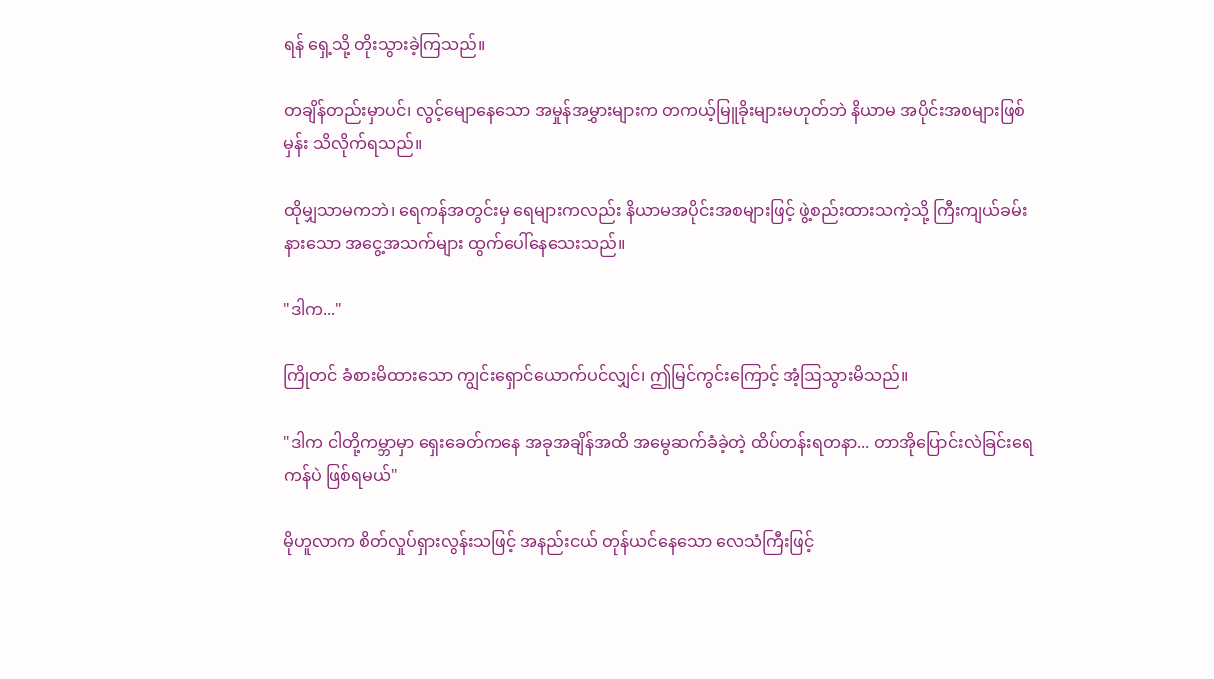ရန် ရှေ့သို့ တိုးသွားခဲ့ကြသည်။

တချိန်တည်းမှာပင်၊ လွင့်မျောနေသော အမှုန်အမွှားများက တကယ့်မြူခိုးများမဟုတ်ဘဲ နိယာမ အပိုင်းအစများဖြစ်မှန်း သိလိုက်ရသည်။

ထိုမျှသာမကဘဲ၊ ရေကန်အတွင်းမှ ရေများကလည်း နိယာမအပိုင်းအစများဖြင့် ဖွဲ့စည်းထားသကဲ့သို့ ကြီးကျယ်ခမ်းနားသော အငွေ့အသက်များ ထွက်ပေါ်နေသေးသည်။

"ဒါက..."

ကြိုတင် ခံစားမိထားသော ကျွင်းရှောင်ယောက်ပင်လျှင်၊ ဤမြင်ကွင်းကြောင့် အံ့ဩသွားမိသည်။

"ဒါက ငါတို့ကမ္ဘာမှာ ရှေးခေတ်ကနေ အခုအချိန်အထိ အမွေဆက်ခံခဲ့တဲ့ ထိပ်တန်းရတနာ... တာအိုပြောင်းလဲခြင်းရေကန်ပဲ ဖြစ်ရမယ်"

မိုဟူလာက စိတ်လှုပ်ရှားလွန်းသဖြင့် အနည်းငယ် တုန်ယင်နေသော လေသံကြီးဖြင့်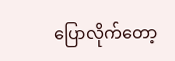ပြောလိုက်တော့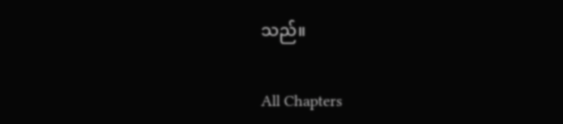သည်။

All Chapters